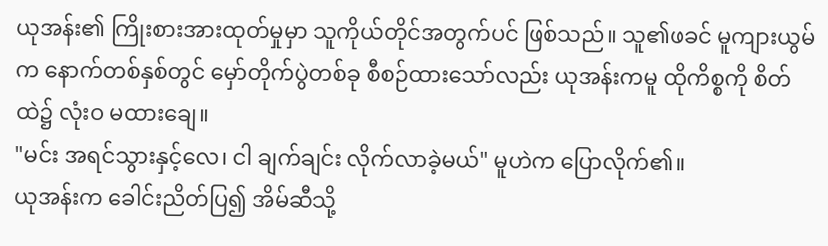ယုအန်း၏ ကြိုးစားအားထုတ်မှုမှာ သူကိုယ်တိုင်အတွက်ပင် ဖြစ်သည်။ သူ၏ဖခင် မူကျားယွမ်က နောက်တစ်နှစ်တွင် မှော်တိုက်ပွဲတစ်ခု စီစဉ်ထားသော်လည်း ယုအန်းကမူ ထိုကိစ္စကို စိတ်ထဲ၌ လုံးဝ မထားချေ။
"မင်း အရင်သွားနှင့်လေ၊ ငါ ချက်ချင်း လိုက်လာခဲ့မယ်" မူဟဲက ပြောလိုက်၏။
ယုအန်းက ခေါင်းညိတ်ပြ၍ အိမ်ဆီသို့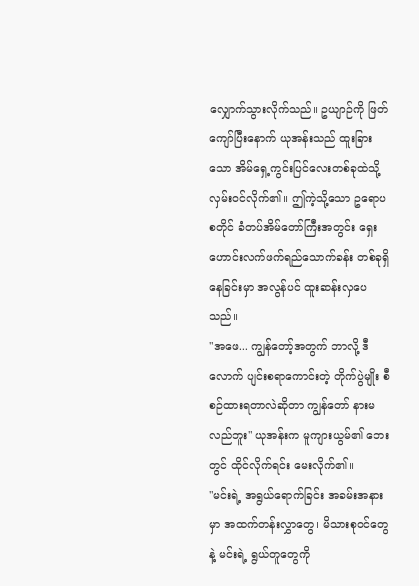လျှောက်သွားလိုက်သည်။ ဥယျာဉ်ကို ဖြတ်ကျော်ပြီးနောက် ယုအန်းသည် ထူးခြားသော အိမ်ရှေ့ကွင်းပြင်လေးတစ်ခုထဲသို့ လှမ်းဝင်လိုက်၏။ ဤကဲ့သို့သော ဥရောပစတိုင် ခံတပ်အိမ်တော်ကြီးအတွင်း ရှေးဟောင်းလက်ဖက်ရည်သောက်ခန်း တစ်ခုရှိနေခြင်းမှာ အလွန်ပင် ထူးဆန်းလှပေသည်။
"အဖေ... ကျွန်တော့်အတွက် ဘာလို့ ဒီလောက် ပျင်းစရာကောင်းတဲ့ တိုက်ပွဲမျိုး စီစဉ်ထားရတာလဲဆိုတာ ကျွန်တော် နားမလည်ဘူး" ယုအန်းက မူကျားယွမ်၏ ဘေးတွင် ထိုင်လိုက်ရင်း မေးလိုက်၏။
"မင်းရဲ့ အရွယ်ရောက်ခြင်း အခမ်းအနားမှာ အထက်တန်းလွှာတွေ၊ မိသားစုဝင်တွေနဲ့ မင်းရဲ့ ရွယ်တူတွေကို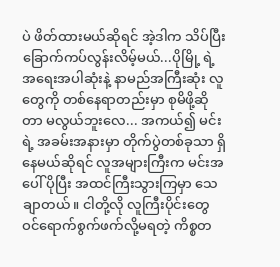ပဲ ဖိတ်ထားမယ်ဆိုရင် အဲ့ဒါက သိပ်ပြီး ခြောက်ကပ်လွန်းလိမ့်မယ်...ပိုမြို့ ရဲ့ အရေးအပါဆုံးနဲ့ နာမည်အကြီးဆုံး လူတွေကို တစ်နေရာတည်းမှာ စုမိဖို့ဆိုတာ မလွယ်ဘူးလေ... အကယ်၍ မင်းရဲ့ အခမ်းအနားမှာ တိုက်ပွဲတစ်ခုသာ ရှိနေမယ်ဆိုရင် လူအများကြီးက မင်းအပေါ် ပိုပြီး အထင်ကြီးသွားကြမှာ သေချာတယ်။ ငါတို့လို လူကြီးပိုင်းတွေ ဝင်ရောက်စွက်ဖက်လို့မရတဲ့ ကိစ္စတ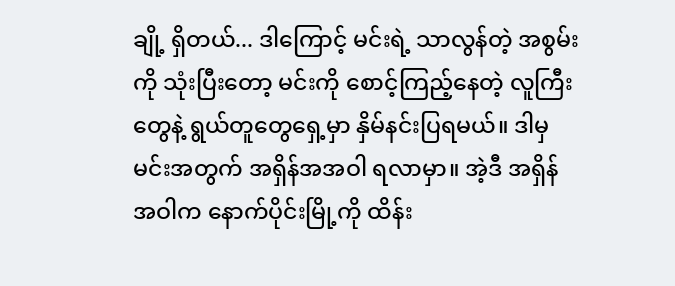ချို့ ရှိတယ်... ဒါကြောင့် မင်းရဲ့ သာလွန်တဲ့ အစွမ်းကို သုံးပြီးတော့ မင်းကို စောင့်ကြည့်နေတဲ့ လူကြီးတွေနဲ့ ရွယ်တူတွေရှေ့မှာ နှိမ်နင်းပြရမယ်။ ဒါမှ မင်းအတွက် အရှိန်အအဝါ ရလာမှာ။ အဲ့ဒီ အရှိန်အဝါက နောက်ပိုင်းမြို့ကို ထိန်း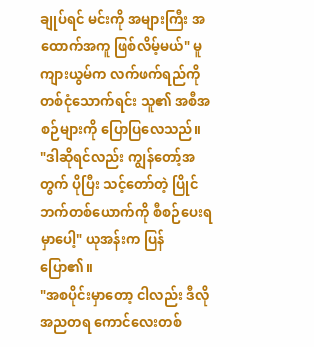ချုပ်ရင် မင်းကို အများကြီး အထောက်အကူ ဖြစ်လိမ့်မယ်" မူကျားယွမ်က လက်ဖက်ရည်ကို တစ်ငုံသောက်ရင်း သူ၏ အစီအစဉ်များကို ပြောပြလေသည်။
"ဒါဆိုရင်လည်း ကျွန်တော့်အတွက် ပိုပြီး သင့်တော်တဲ့ ပြိုင်ဘက်တစ်ယောက်ကို စီစဉ်ပေးရမှာပေါ့" ယုအန်းက ပြန်ပြော၏။
"အစပိုင်းမှာတော့ ငါလည်း ဒီလို အညတရ ကောင်လေးတစ်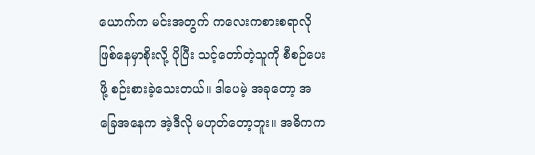ယောက်က မင်းအတွက် ကလေးကစားစရာလို ဖြစ်နေမှာစိုးလို့ ပိုပြီး သင့်တော်တဲ့သူကို စီစဉ်ပေးဖို့ စဉ်းစားခဲ့သေးတယ်။ ဒါပေမဲ့ အခုတော့ အခြေအနေက အဲ့ဒီလို မဟုတ်တော့ဘူး။ အဓိကက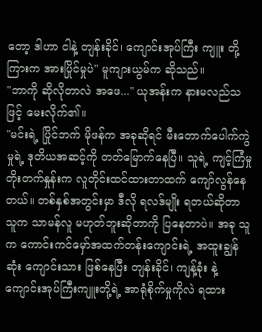တော့ ဒါဟာ ငါနဲ့ တျန်းခိုင်၊ ကျောင်းအုပ်ကြီး ကျူး တို့ကြားက အားပြိုင်မှုပဲ" မူကျားယွမ်က ဆိုသည်။
"ဘာကို ဆိုလိုတာလဲ အဖေ..." ယုအန်းက နားမလည်သဖြင့် မေးလိုက်၏။
"မင်းရဲ့ ပြိုင်ဘက် မိုဖန်က အခုဆိုရင် မီးတောက်ပေါက်ကွဲမှုရဲ့ ဒုတိယအဆင့်ကို တတ်မြောက်နေပြီ။ သူရဲ့ ကျင့်ကြံမှု တိုးတက်နှုန်းက လူတိုင်းထင်ထားတာထက် ကျော်လွန်နေတယ်။ တစ်နှစ်အတွင်းမှာ ဒီလို ရလဒ်မျိုး ရတယ်ဆိုတာ သူက သာမန်လူ မဟုတ်ဘူးဆိုတာကို ပြနေတာပဲ။ အခု သူက ကောင်းကင်မှော်အထက်တန်းကျောင်းရဲ့ အထူးချွန်ဆုံး ကျောင်းသား ဖြစ်နေပြီး တျန်းခိုင်၊ ကျန့်ခုံး နဲ့ ကျောင်းအုပ်ကြီးကျူးတို့ရဲ့ အာရုံစိုက်မှုကိုလဲ ရထား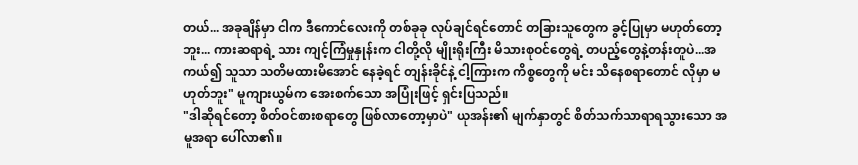တယ်... အခုချိန်မှာ ငါက ဒီကောင်လေးကို တစ်ခုခု လုပ်ချင်ရင်တောင် တခြားသူတွေက ခွင့်ပြုမှာ မဟုတ်တော့ဘူး... ကားဆရာရဲ့ သား ကျင့်ကြံမှုနှုန်းက ငါတို့လို မျိုးရိုးကြီး မိသားစုဝင်တွေရဲ့ တပည့်တွေနဲ့တန်းတူပဲ...အကယ်၍ သူသာ သတိမထားမိအောင် နေခဲ့ရင် တျန်းခိုင်နဲ့ ငါ့ကြားက ကိစ္စတွေကို မင်း သိနေစရာတောင် လိုမှာ မဟုတ်ဘူး" မူကျားယွမ်က အေးစက်သော အပြုံးဖြင့် ရှင်းပြသည်။
"ဒါဆိုရင်တော့ စိတ်ဝင်စားစရာတွေ ဖြစ်လာတော့မှာပဲ" ယုအန်း၏ မျက်နှာတွင် စိတ်သက်သာရာရသွားသော အမူအရာ ပေါ်လာ၏။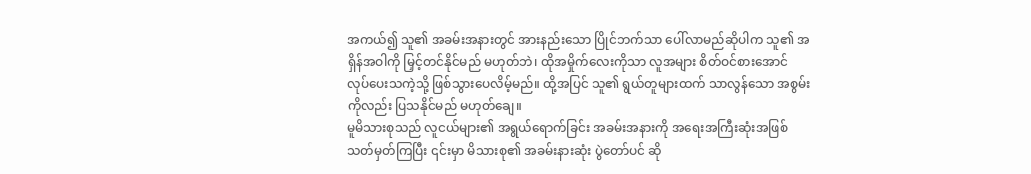အကယ်၍ သူ၏ အခမ်းအနားတွင် အားနည်းသော ပြိုင်ဘက်သာ ပေါ်လာမည်ဆိုပါက သူ၏ အရှိန်အဝါကို မြှင့်တင်နိုင်မည် မဟုတ်ဘဲ၊ ထိုအမှိုက်လေးကိုသာ လူအများ စိတ်ဝင်စားအောင် လုပ်ပေးသကဲ့သို့ ဖြစ်သွားပေလိမ့်မည်။ ထို့အပြင် သူ၏ ရွယ်တူများထက် သာလွန်သော အစွမ်းကိုလည်း ပြသနိုင်မည် မဟုတ်ချေ။
မူမိသားစုသည် လူငယ်များ၏ အရွယ်ရောက်ခြင်း အခမ်းအနားကို အရေးအကြီးဆုံးအဖြစ် သတ်မှတ်ကြပြီး ၎င်းမှာ မိသားစု၏ အခမ်းနားဆုံး ပွဲတော်ပင် ဆို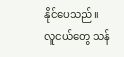နိုင်ပေသည်။ လူငယ်တွေ သန်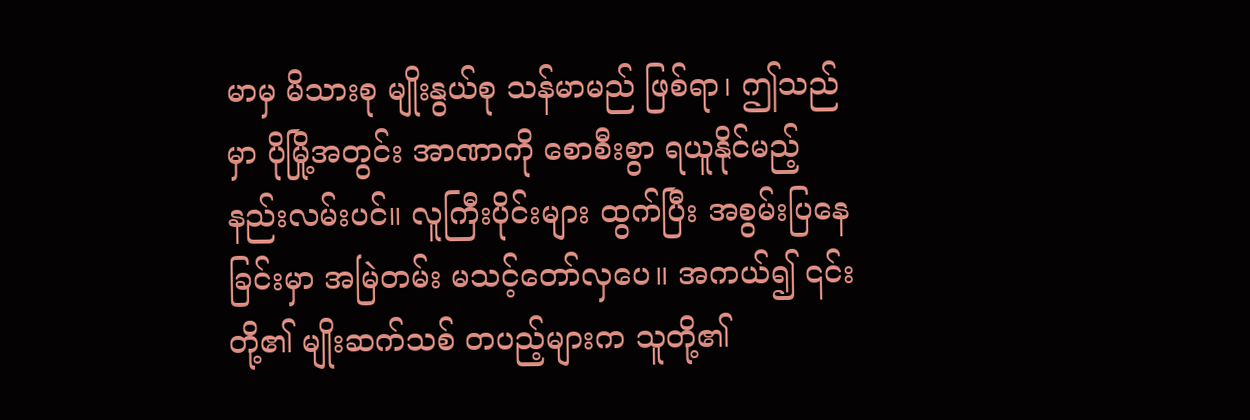မာမှ မိသားစု မျိုးနွယ်စု သန်မာမည် ဖြစ်ရာ၊ ဤသည်မှာ ပိုမြို့အတွင်း အာဏာကို စောစီးစွာ ရယူနိုင်မည့် နည်းလမ်းပင်။ လူကြီးပိုင်းများ ထွက်ပြီး အစွမ်းပြနေခြင်းမှာ အမြဲတမ်း မသင့်တော်လှပေ။ အကယ်၍ ၎င်းတို့၏ မျိုးဆက်သစ် တပည့်များက သူတို့၏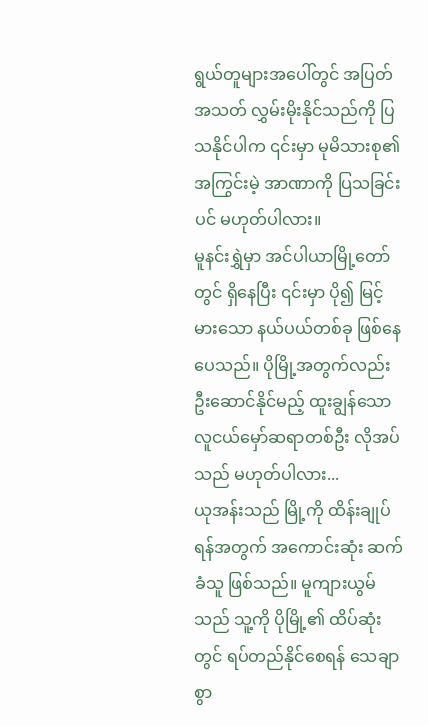ရွယ်တူများအပေါ်တွင် အပြတ်အသတ် လွှမ်းမိုးနိုင်သည်ကို ပြသနိုင်ပါက ၎င်းမှာ မုမိသားစု၏ အကြွင်းမဲ့ အာဏာကို ပြသခြင်းပင် မဟုတ်ပါလား။
မူနင်းရွှဲမှာ အင်ပါယာမြို့တော်တွင် ရှိနေပြီး ၎င်းမှာ ပို၍ မြင့်မားသော နယ်ပယ်တစ်ခု ဖြစ်နေပေသည်။ ပိုမြို့အတွက်လည်း ဦးဆောင်နိုင်မည့် ထူးချွန်သော လူငယ်မှော်ဆရာတစ်ဦး လိုအပ်သည် မဟုတ်ပါလား...
ယုအန်းသည် မြို့ကို ထိန်းချုပ်ရန်အတွက် အကောင်းဆုံး ဆက်ခံသူ ဖြစ်သည်။ မူကျားယွမ်သည် သူ့ကို ပိုမြို့၏ ထိပ်ဆုံးတွင် ရပ်တည်နိုင်စေရန် သေချာစွာ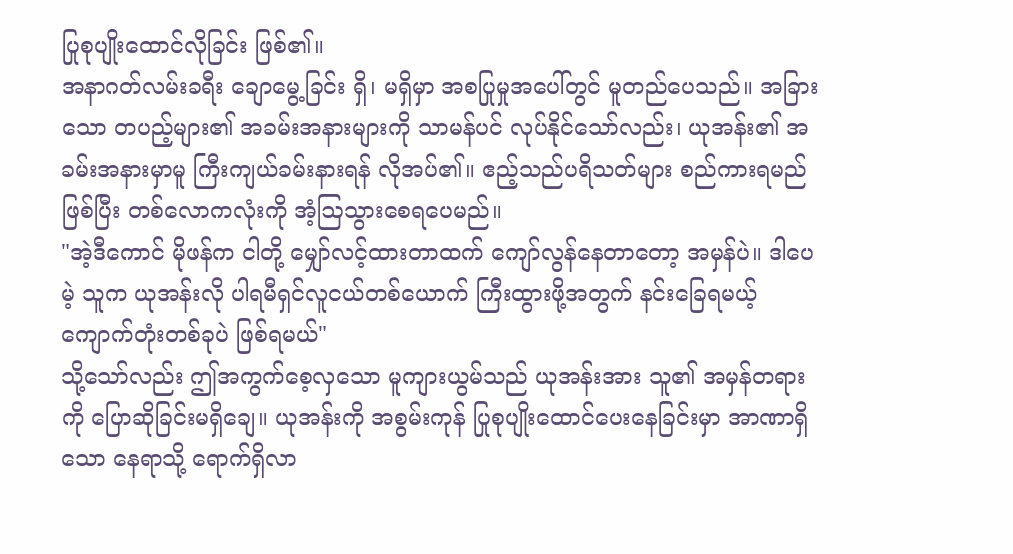ပြုစုပျိုးထောင်လိုခြင်း ဖြစ်၏။
အနာဂတ်လမ်းခရီး ချောမွေ့ခြင်း ရှိ၊ မရှိမှာ အစပြုမှုအပေါ်တွင် မူတည်ပေသည်။ အခြားသော တပည့်များ၏ အခမ်းအနားများကို သာမန်ပင် လုပ်နိုင်သော်လည်း၊ ယုအန်း၏ အခမ်းအနားမှာမူ ကြီးကျယ်ခမ်းနားရန် လိုအပ်၏။ ဧည့်သည်ပရိသတ်များ စည်ကားရမည် ဖြစ်ပြီး တစ်လောကလုံးကို အံ့ဩသွားစေရပေမည်။
"အဲ့ဒီကောင် မိုဖန်က ငါတို့ မျှော်လင့်ထားတာထက် ကျော်လွန်နေတာတော့ အမှန်ပဲ။ ဒါပေမဲ့ သူက ယုအန်းလို ပါရမီရှင်လူငယ်တစ်ယောက် ကြီးထွားဖို့အတွက် နင်းခြေရမယ့် ကျောက်တုံးတစ်ခုပဲ ဖြစ်ရမယ်"
သို့သော်လည်း ဤအကွက်စေ့လှသော မူကျားယွမ်သည် ယုအန်းအား သူ၏ အမှန်တရားကို ပြောဆိုခြင်းမရှိချေ။ ယုအန်းကို အစွမ်းကုန် ပြုစုပျိုးထောင်ပေးနေခြင်းမှာ အာဏာရှိသော နေရာသို့ ရောက်ရှိလာ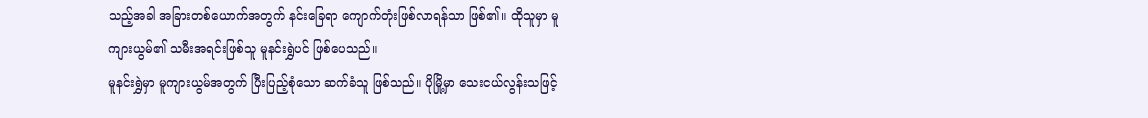သည့်အခါ အခြားတစ်ယောက်အတွက် နင်းခြေရာ ကျောက်တုံးဖြစ်လာရန်သာ ဖြစ်၏။ ထိုသူမှာ မူကျားယွမ်၏ သမီးအရင်းဖြစ်သူ မူနင်းရွှဲပင် ဖြစ်ပေသည်။
မူနင်းရွှဲမှာ မူကျားယွမ်အတွက် ပြီးပြည့်စုံသော ဆက်ခံသူ ဖြစ်သည်။ ပိုမြို့မှာ သေးငယ်လွန်းသဖြင့်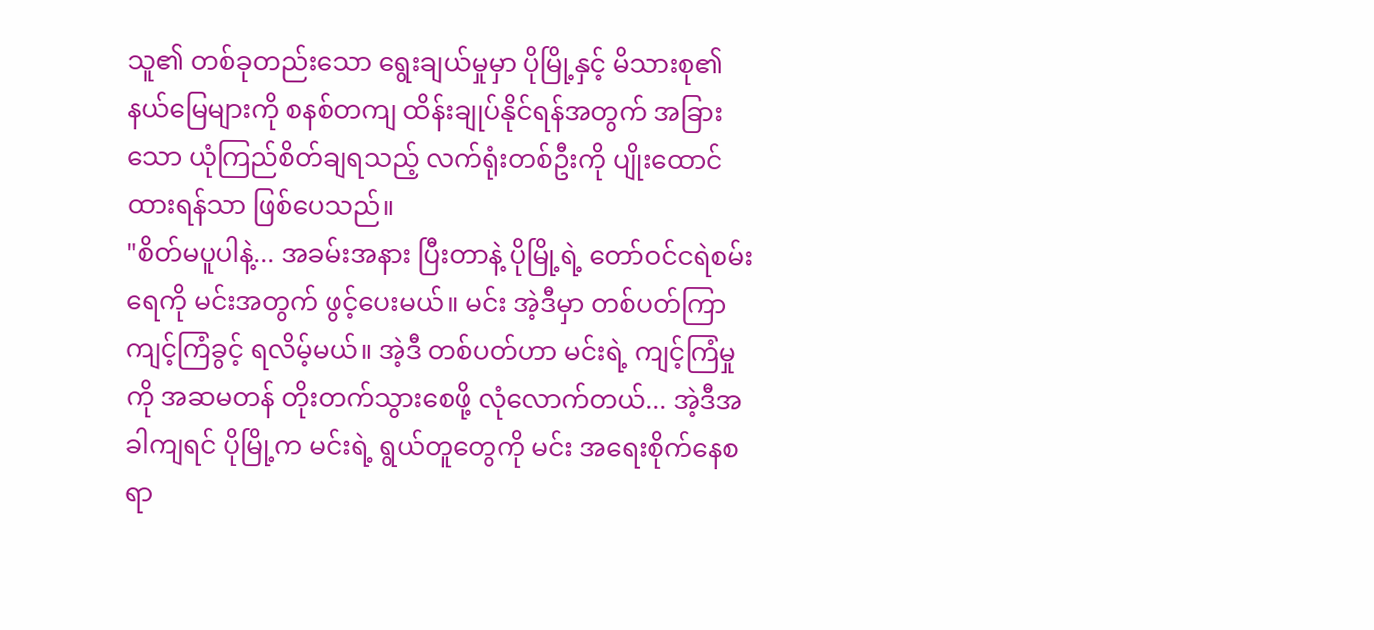သူ၏ တစ်ခုတည်းသော ရွေးချယ်မှုမှာ ပိုမြို့နှင့် မိသားစု၏ နယ်မြေများကို စနစ်တကျ ထိန်းချုပ်နိုင်ရန်အတွက် အခြားသော ယုံကြည်စိတ်ချရသည့် လက်ရုံးတစ်ဦးကို ပျိုးထောင်ထားရန်သာ ဖြစ်ပေသည်။
"စိတ်မပူပါနဲ့... အခမ်းအနား ပြီးတာနဲ့ ပိုမြို့ရဲ့ တော်ဝင်ငရဲစမ်းရေကို မင်းအတွက် ဖွင့်ပေးမယ်။ မင်း အဲ့ဒီမှာ တစ်ပတ်ကြာ ကျင့်ကြံခွင့် ရလိမ့်မယ်။ အဲ့ဒီ တစ်ပတ်ဟာ မင်းရဲ့ ကျင့်ကြံမှုကို အဆမတန် တိုးတက်သွားစေဖို့ လုံလောက်တယ်... အဲ့ဒီအခါကျရင် ပိုမြို့က မင်းရဲ့ ရွယ်တူတွေကို မင်း အရေးစိုက်နေစရာ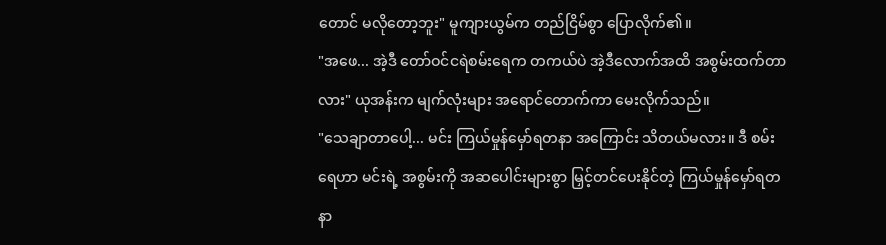တောင် မလိုတော့ဘူး" မူကျားယွမ်က တည်ငြိမ်စွာ ပြောလိုက်၏။
"အဖေ... အဲ့ဒီ တော်ဝင်ငရဲစမ်းရေက တကယ်ပဲ အဲ့ဒီလောက်အထိ အစွမ်းထက်တာလား" ယုအန်းက မျက်လုံးများ အရောင်တောက်ကာ မေးလိုက်သည်။
"သေချာတာပေါ့... မင်း ကြယ်မှုန်မှော်ရတနာ အကြောင်း သိတယ်မလား။ ဒီ စမ်းရေဟာ မင်းရဲ့ အစွမ်းကို အဆပေါင်းများစွာ မြှင့်တင်ပေးနိုင်တဲ့ ကြယ်မှုန်မှော်ရတနာ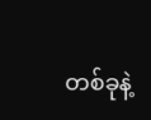တစ်ခုနဲ့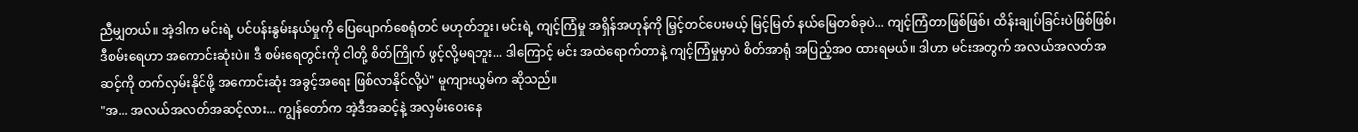ညီမျှတယ်။ အဲ့ဒါက မင်းရဲ့ ပင်ပန်းနွမ်းနယ်မှုကို ပြေပျောက်စေရုံတင် မဟုတ်ဘူး၊ မင်းရဲ့ ကျင့်ကြံမှု အရှိန်အဟုန်ကို မြှင့်တင်ပေးမယ့် မြင့်မြတ် နယ်မြေတစ်ခုပဲ... ကျင့်ကြံတာဖြစ်ဖြစ်၊ ထိန်းချုပ်ခြင်းပဲဖြစ်ဖြစ်၊ ဒီစမ်းရေဟာ အကောင်းဆုံးပဲ။ ဒီ စမ်းရေတွင်းကို ငါတို့ စိတ်ကြိုက် ဖွင့်လို့မရဘူး... ဒါကြောင့် မင်း အထဲရောက်တာနဲ့ ကျင့်ကြံမှုမှာပဲ စိတ်အာရုံ အပြည့်အဝ ထားရမယ်။ ဒါဟာ မင်းအတွက် အလယ်အလတ်အဆင့်ကို တက်လှမ်းနိုင်ဖို့ အကောင်းဆုံး အခွင့်အရေး ဖြစ်လာနိုင်လို့ပဲ" မူကျားယွမ်က ဆိုသည်။
"အ... အလယ်အလတ်အဆင့်လား... ကျွန်တော်က အဲ့ဒီအဆင့်နဲ့ အလှမ်းဝေးနေ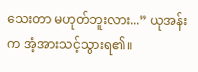သေးတာ မဟုတ်ဘူးလား...” ယုအန်းက အံ့အားသင့်သွားရ၏။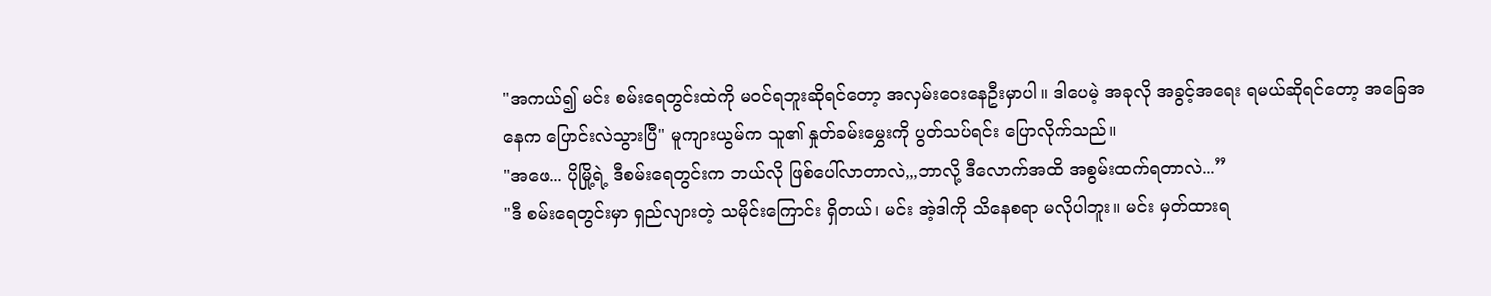"အကယ်၍ မင်း စမ်းရေတွင်းထဲကို မဝင်ရဘူးဆိုရင်တော့ အလှမ်းဝေးနေဦးမှာပါ။ ဒါပေမဲ့ အခုလို အခွင့်အရေး ရမယ်ဆိုရင်တော့ အခြေအနေက ပြောင်းလဲသွားပြီ" မူကျားယွမ်က သူ၏ နှုတ်ခမ်းမွှေးကို ပွတ်သပ်ရင်း ပြောလိုက်သည်။
"အဖေ... ပိုမြို့ရဲ့ ဒီစမ်းရေတွင်းက ဘယ်လို ဖြစ်ပေါ်လာတာလဲ,,,ဘာလို့ ဒီလောက်အထိ အစွမ်းထက်ရတာလဲ...”
"ဒီ စမ်းရေတွင်းမှာ ရှည်လျားတဲ့ သမိုင်းကြောင်း ရှိတယ်၊ မင်း အဲ့ဒါကို သိနေစရာ မလိုပါဘူး။ မင်း မှတ်ထားရ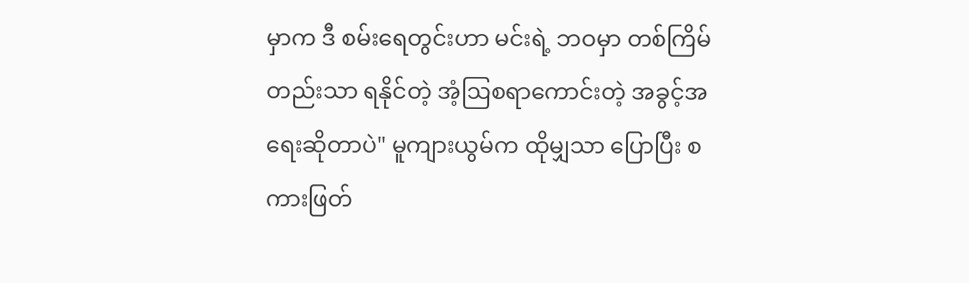မှာက ဒီ စမ်းရေတွင်းဟာ မင်းရဲ့ ဘဝမှာ တစ်ကြိမ်တည်းသာ ရနိုင်တဲ့ အံ့ဩစရာကောင်းတဲ့ အခွင့်အရေးဆိုတာပဲ" မူကျားယွမ်က ထိုမျှသာ ပြောပြီး စကားဖြတ်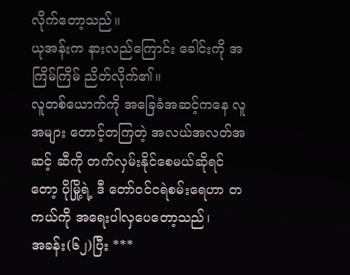လိုက်တော့သည်။
ယုအန်းက နားလည်ကြောင်း ခေါင်းကို အကြိမ်ကြိမ် ညိတ်လိုက်၏။
လူတစ်ယောက်ကို အခြေခံအဆင့်ကနေ လူအများ တောင့်တကြတဲ့ အလယ်အလတ်အဆင့် ဆီကို တက်လှမ်းနိုင်စေမယ်ဆိုရင်တော့ ပိုမြို့ရဲ့ ဒီ တော်ဝင်ငရဲစမ်းရေဟာ တကယ်ကို အရေးပါလှပေတော့သည်၊
အခန်း(၆၂)ပြီး ***